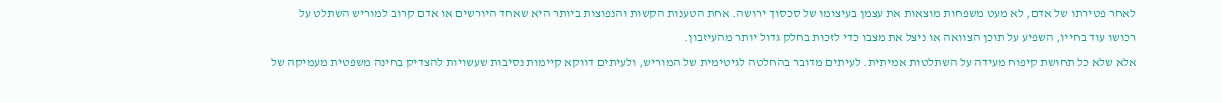לאחר פטירתו של אדם, לא מעט משפחות מוצאות את עצמן בעיצומו של סכסוך ירושה. אחת הטענות הקשות והנפוצות ביותר היא שאחד היורשים או אדם קרוב למוריש השתלט על רכושו עוד בחייו, השפיע על תוכן הצוואה או ניצל את מצבו כדי לזכות בחלק גדול יותר מהעיזבון.
אלא שלא כל תחושת קיפוח מעידה על השתלטות אמיתית. לעיתים מדובר בהחלטה לגיטימית של המוריש, ולעיתים דווקא קיימות נסיבות שעשויות להצדיק בחינה משפטית מעמיקה של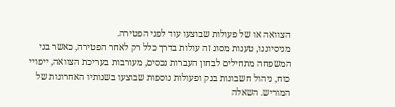הצוואה או של פעולות שבוצעו עוד לפני הפטירה.
מניסיוננו, טענות מסוג זה עולות בדרך כלל רק לאחר הפטירה, כאשר בני המשפחה מתחילים לבחון העברות נכסים, מעורבות בעריכת הצוואה, ייפויי כוח, ניהול חשבונות בנק ופעולות נוספות שבוצעו בשנותיו האחרונות של המוריש. השאלה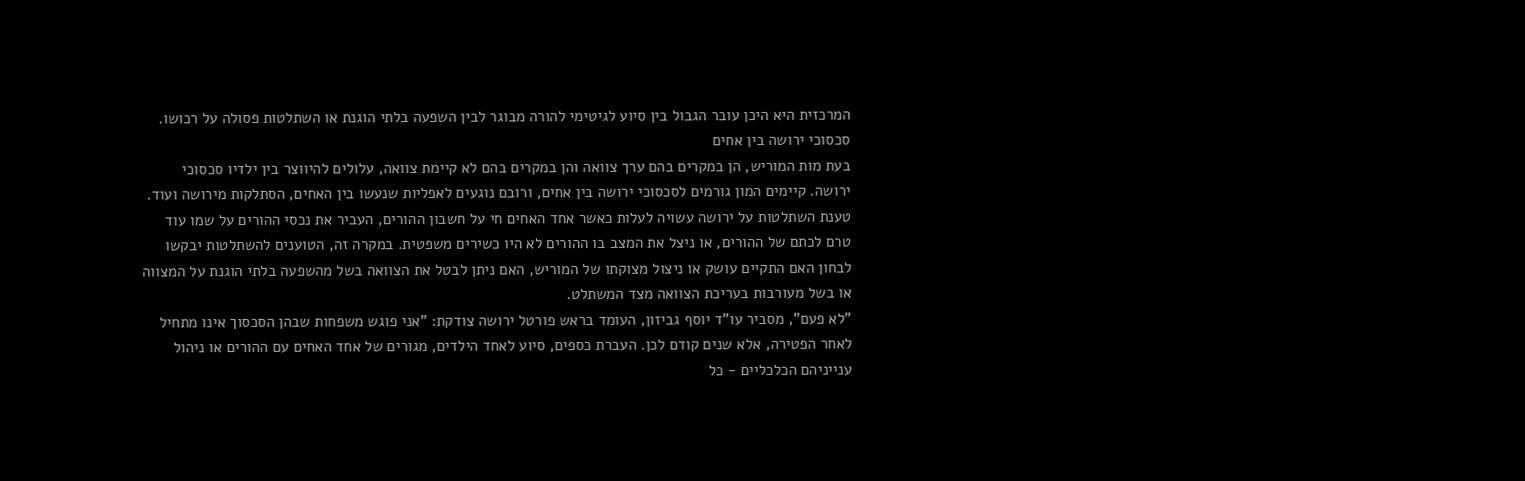המרכזית היא היכן עובר הגבול בין סיוע לגיטימי להורה מבוגר לבין השפעה בלתי הוגנת או השתלטות פסולה על רכושו.
סכסוכי ירושה בין אחים
בעת מות המוריש, הן במקרים בהם ערך צוואה והן במקרים בהם לא קיימת צוואה, עלולים להיווצר בין ילדיו סכסוכי ירושה. קיימים המון גורמים לסכסוכי ירושה בין אחים, ורובם נוגעים לאפליות שנעשו בין האחים, הסתלקות מירושה ועוד.
טענת השתלטות על ירושה עשויה לעלות כאשר אחד האחים חי על חשבון ההורים, העביר את נכסי ההורים על שמו עוד טרם לכתם של ההורים, או ניצל את המצב בו ההורים לא היו כשירים משפטית. במקרה זה, הטוענים להשתלטות יבקשו לבחון האם התקיים עושק או ניצול מצוקתו של המוריש, האם ניתן לבטל את הצוואה בשל מהשפעה בלתי הוגנת על המצווה או בשל מעורבות בעריכת הצוואה מצד המשתלט.
"לא פעם", מסביר עו"ד יוסף גביזון, העומד בראש פורטל ירושה צודקת: "אני פוגש משפחות שבהן הסכסוך אינו מתחיל לאחר הפטירה, אלא שנים קודם לכן. העברת כספים, סיוע לאחד הילדים, מגורים של אחד האחים עם ההורים או ניהול ענייניהם הכלכליים - כל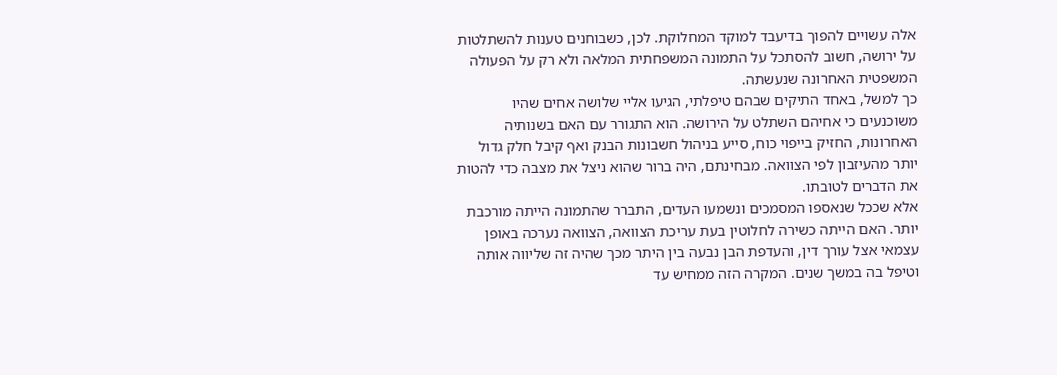אלה עשויים להפוך בדיעבד למוקד המחלוקת. לכן, כשבוחנים טענות להשתלטות על ירושה, חשוב להסתכל על התמונה המשפחתית המלאה ולא רק על הפעולה המשפטית האחרונה שנעשתה.
כך למשל, באחד התיקים שבהם טיפלתי, הגיעו אליי שלושה אחים שהיו משוכנעים כי אחיהם השתלט על הירושה. הוא התגורר עם האם בשנותיה האחרונות, החזיק בייפוי כוח, סייע בניהול חשבונות הבנק ואף קיבל חלק גדול יותר מהעיזבון לפי הצוואה. מבחינתם, היה ברור שהוא ניצל את מצבה כדי להטות את הדברים לטובתו.
אלא שככל שנאספו המסמכים ונשמעו העדים, התברר שהתמונה הייתה מורכבת יותר. האם הייתה כשירה לחלוטין בעת עריכת הצוואה, הצוואה נערכה באופן עצמאי אצל עורך דין, והעדפת הבן נבעה בין היתר מכך שהיה זה שליווה אותה וטיפל בה במשך שנים. המקרה הזה ממחיש עד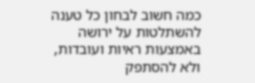כמה חשוב לבחון כל טענה להשתלטות על ירושה באמצעות ראיות ועובדות, ולא להסתפק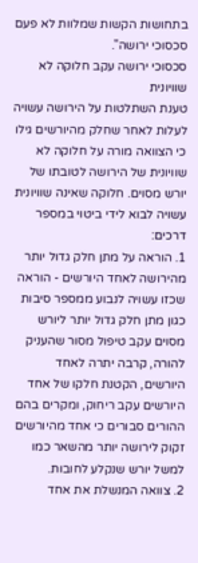בתחושות הקשות שמלוות לא פעם סכסוכי ירושה".
סכסוכי ירושה עקב חלוקה לא שוויונית
טענת השתלטות על הירושה עשויה לעלות לאחר שחלק מהיורשים גילו כי הצוואה מורה על חלוקה לא שוויונית של הירושה לטובתו של יורש מסוים. חלוקה שאינה שוויונית עשויה לבוא לידי ביטוי במספר דרכים:
1. הוראה על מתן חלק גדול יותר מהירושה לאחד היורשים - הוראה שכזו עשויה לנבוע ממספר סיבות כגון מתן חלק גדול יותר ליורש מסוים עקב טיפול מסור שהעניק להורה, קרבה יתרה לאחד היורשים, הקטנת חלקו של אחד היורשים עקב ריחוק, ומקרים בהם ההורים סבורים כי אחד מהיורשים זקוק לירושה יותר מהשאר כמו למשל יורש שנקלע לחובות.
2. צוואה המנשלת את אחד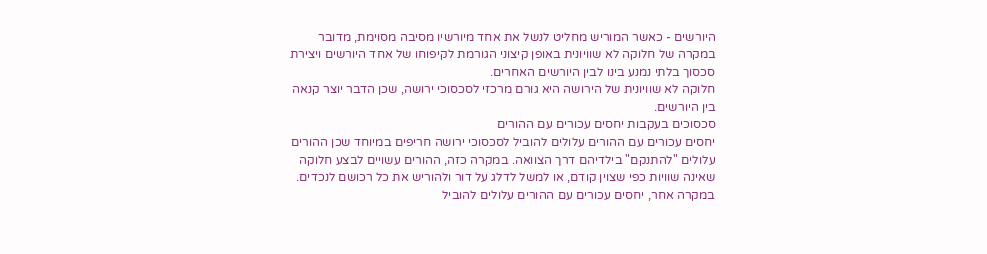היורשים - כאשר המוריש מחליט לנשל את אחד מיורשיו מסיבה מסוימת, מדובר במקרה של חלוקה לא שוויונית באופן קיצוני הגורמת לקיפוחו של אחד היורשים ויצירת סכסוך בלתי נמנע בינו לבין היורשים האחרים.
חלוקה לא שוויונית של הירושה היא גורם מרכזי לסכסוכי ירושה, שכן הדבר יוצר קנאה בין היורשים.
סכסוכים בעקבות יחסים עכורים עם ההורים
יחסים עכורים עם ההורים עלולים להוביל לסכסוכי ירושה חריפים במיוחד שכן ההורים עלולים "להתנקם" בילדיהם דרך הצוואה. במקרה כזה, ההורים עשויים לבצע חלוקה שאינה שוויות כפי שצוין קודם, או למשל לדלג על דור ולהוריש את כל רכושם לנכדים. במקרה אחר, יחסים עכורים עם ההורים עלולים להוביל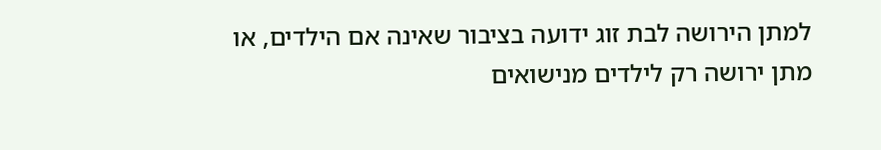למתן הירושה לבת זוג ידועה בציבור שאינה אם הילדים, או מתן ירושה רק לילדים מנישואים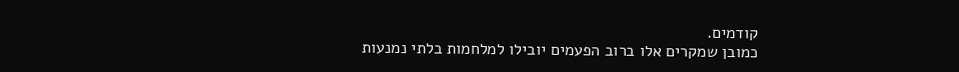קודמים.
כמובן שמקרים אלו ברוב הפעמים יובילו למלחמות בלתי נמנעות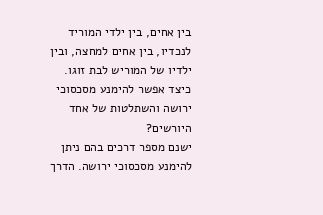בין אחים, בין ילדי המוריד לנכדיו, בין אחים למחצה, ובין ילדיו של המוריש לבת זוגו.
כיצד אפשר להימנע מסכסוכי ירושה והשתלטות של אחד היורשים?
ישנם מספר דרכים בהם ניתן להימנע מסכסוכי ירושה. הדרך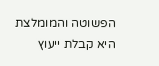הפשוטה והמומלצת היא קבלת ייעוץ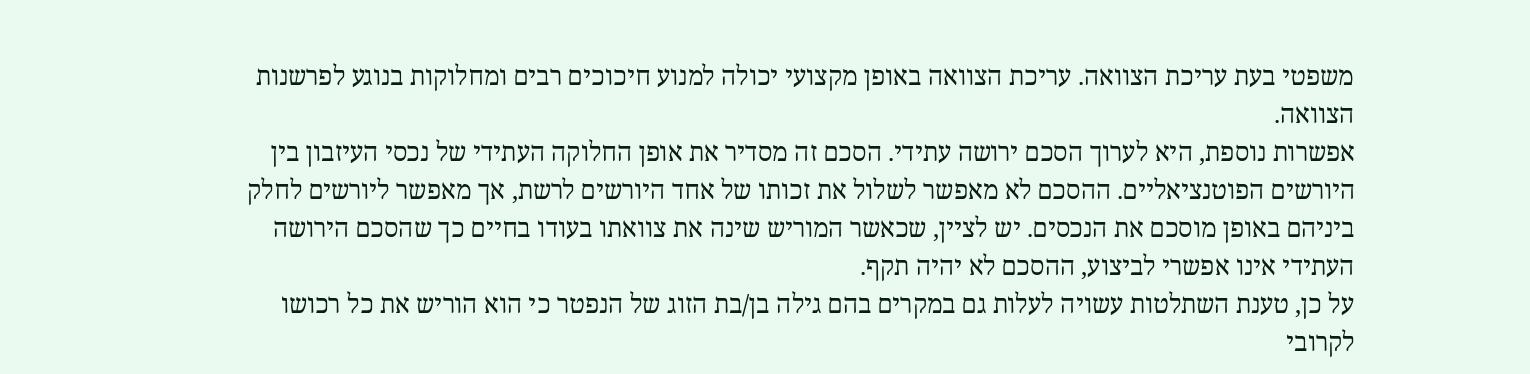משפטי בעת עריכת הצוואה. עריכת הצוואה באופן מקצועי יכולה למנוע חיכוכים רבים ומחלוקות בנוגע לפרשנות הצוואה.
אפשרות נוספת, היא לערוך הסכם ירושה עתידי. הסכם זה מסדיר את אופן החלוקה העתידי של נכסי העיזבון בין היורשים הפוטנציאליים. ההסכם לא מאפשר לשלול את זכותו של אחד היורשים לרשת, אך מאפשר ליורשים לחלק ביניהם באופן מוסכם את הנכסים. יש לציין, שכאשר המוריש שינה את צוואתו בעודו בחיים כך שהסכם הירושה העתידי אינו אפשרי לביצוע, ההסכם לא יהיה תקף.
על כן, טענת השתלטות עשויה לעלות גם במקרים בהם גילה בן/בת הזוג של הנפטר כי הוא הוריש את כל רכושו לקרובי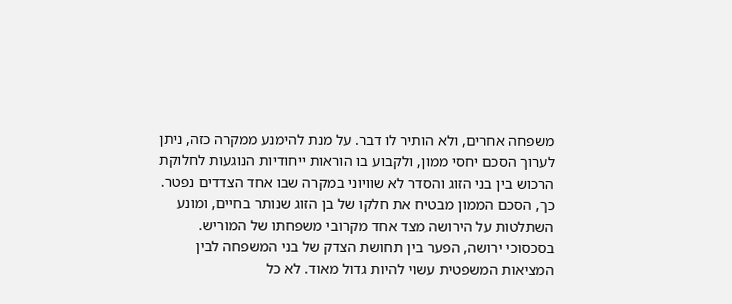משפחה אחרים, ולא הותיר לו דבר. על מנת להימנע ממקרה כזה, ניתן לערוך הסכם יחסי ממון, ולקבוע בו הוראות ייחודיות הנוגעות לחלוקת הרכוש בין בני הזוג והסדר לא שוויוני במקרה שבו אחד הצדדים נפטר. כך, הסכם הממון מבטיח את חלקו של בן הזוג שנותר בחיים, ומונע השתלטות על הירושה מצד אחד מקרובי משפחתו של המוריש.
בסכסוכי ירושה, הפער בין תחושת הצדק של בני המשפחה לבין המציאות המשפטית עשוי להיות גדול מאוד. לא כל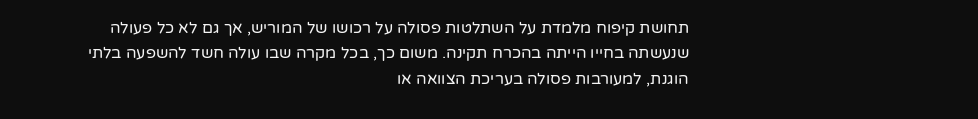תחושת קיפוח מלמדת על השתלטות פסולה על רכושו של המוריש, אך גם לא כל פעולה שנעשתה בחייו הייתה בהכרח תקינה. משום כך, בכל מקרה שבו עולה חשד להשפעה בלתי הוגנת, למעורבות פסולה בעריכת הצוואה או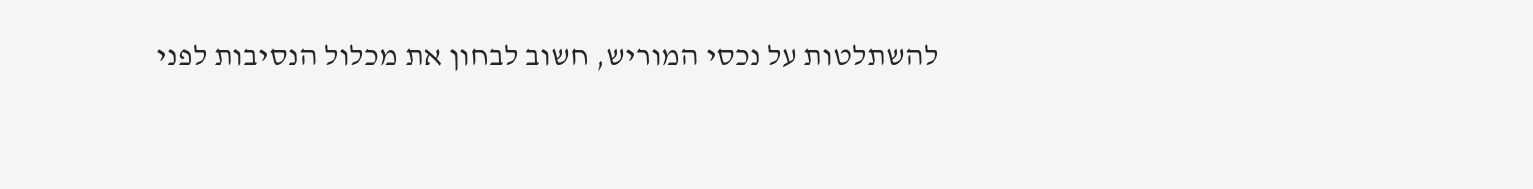להשתלטות על נכסי המוריש, חשוב לבחון את מכלול הנסיבות לפני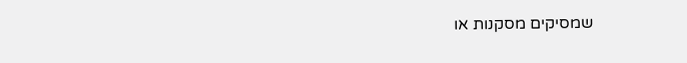שמסיקים מסקנות או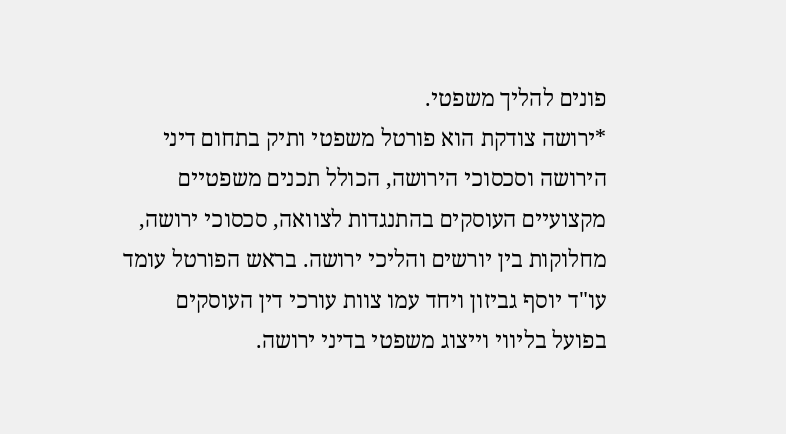פונים להליך משפטי.
*ירושה צודקת הוא פורטל משפטי ותיק בתחום דיני הירושה וסכסוכי הירושה, הכולל תכנים משפטיים מקצועיים העוסקים בהתנגדות לצוואה, סכסוכי ירושה, מחלוקות בין יורשים והליכי ירושה. בראש הפורטל עומד עו"ד יוסף גביזון ויחד עמו צוות עורכי דין העוסקים בפועל בליווי וייצוג משפטי בדיני ירושה.